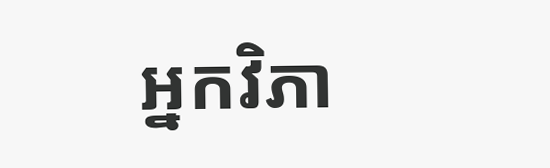អ្នកវិភា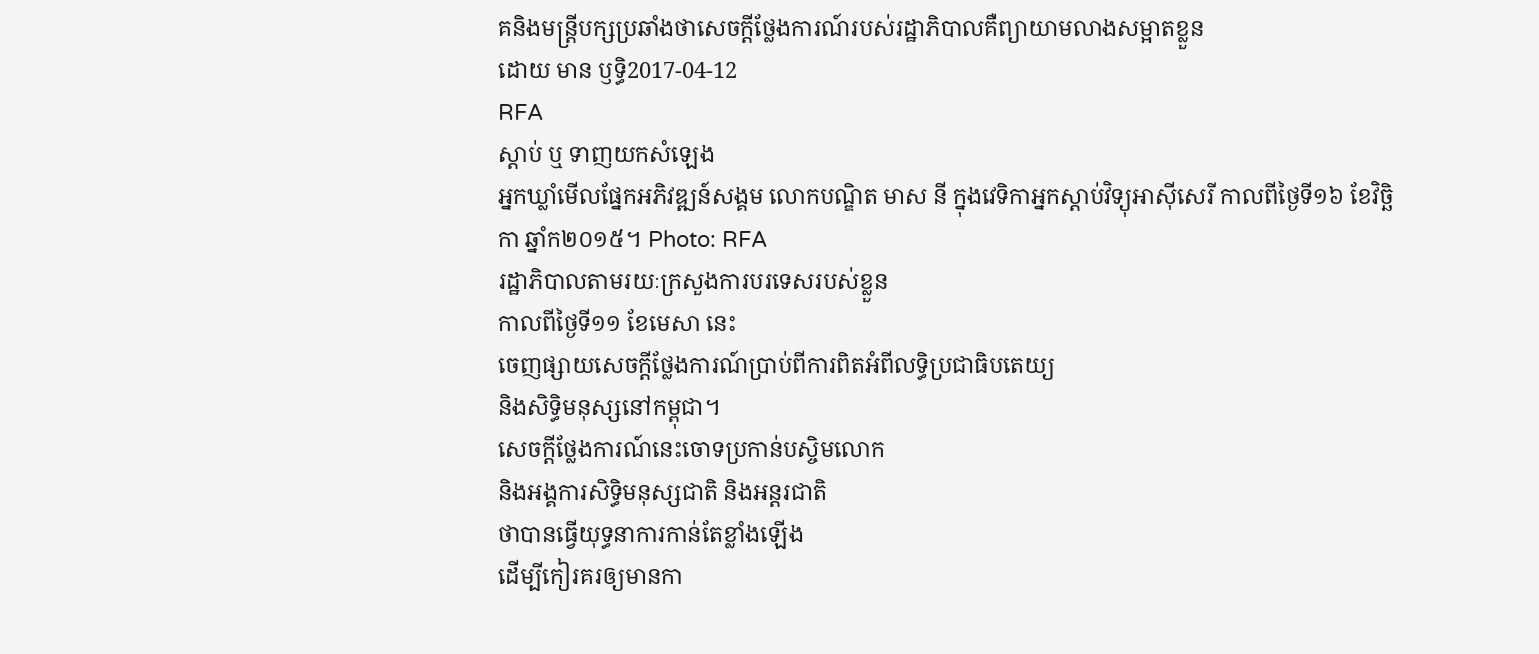គនិងមន្ត្រីបក្សប្រឆាំងថាសេចក្ដីថ្លែងការណ៍របស់រដ្ឋាភិបាលគឺព្យាយាមលាងសម្អាតខ្លួន
ដោយ មាន ឫទ្ធិ2017-04-12
RFA
ស្ដាប់ ឬ ទាញយកសំឡេង
អ្នកឃ្លាំមើលផ្នែកអភិវឌ្ឍន៍សង្គម លោកបណ្ឌិត មាស នី ក្នុងវេទិកាអ្នកស្ដាប់វិទ្យុអាស៊ីសេរី កាលពីថ្ងៃទី១៦ ខែវិច្ឆិកា ឆ្នាំក២០១៥។ Photo: RFA
រដ្ឋាភិបាលតាមរយៈក្រសួងការបរទេសរបស់ខ្លួន
កាលពីថ្ងៃទី១១ ខែមេសា នេះ
ចេញផ្សាយសេចក្តីថ្លែងការណ៍ប្រាប់ពីការពិតអំពីលទ្ធិប្រជាធិបតេយ្យ
និងសិទ្ធិមនុស្សនៅកម្ពុជា។
សេចក្តីថ្លែងការណ៍នេះចោទប្រកាន់បស្ចិមលោក
និងអង្គការសិទ្ធិមនុស្សជាតិ និងអន្តរជាតិ
ថាបានធ្វើយុទ្ធនាការកាន់តែខ្លាំងឡើង
ដើម្បីកៀរគរឲ្យមានកា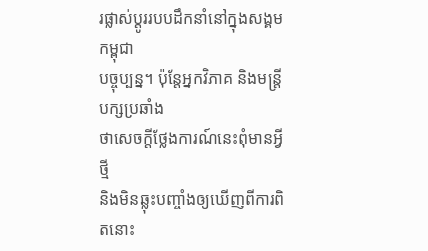រផ្លាស់ប្ដូររបបដឹកនាំនៅក្នុងសង្គមកម្ពុជា
បច្ចុប្បន្ន។ ប៉ុន្តែអ្នកវិភាគ និងមន្ត្រីបក្សប្រឆាំង
ថាសេចក្តីថ្លែងការណ៍នេះពុំមានអ្វីថ្មី
និងមិនឆ្លុះបញ្ចាំងឲ្យឃើញពីការពិតនោះ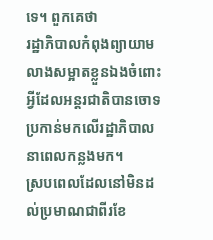ទេ។ ពួកគេថា
រដ្ឋាភិបាលកំពុងព្យាយាមលាងសម្អាតខ្លួនឯងចំពោះអ្វីដែលអន្តរជាតិបានចោទប្រកាន់មកលើរដ្ឋាភិបាលនាពេលកន្លងមក។
ស្របពេលដែលនៅមិនដល់ប្រមាណជាពីរខែ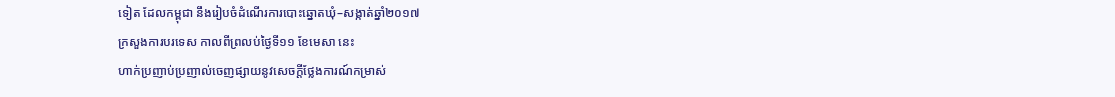ទៀត ដែលកម្ពុជា នឹងរៀបចំដំណើរការបោះឆ្នោតឃុំ–សង្កាត់ឆ្នាំ២០១៧
ក្រសួងការបរទេស កាលពីព្រលប់ថ្ងៃទី១១ ខែមេសា នេះ
ហាក់ប្រញាប់ប្រញាល់ចេញផ្សាយនូវសេចក្តីថ្លែងការណ៍កម្រាស់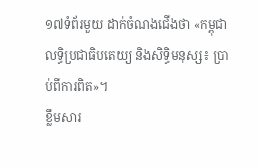១៧ទំព័រមួយ ដាក់ចំណងជើងថា «កម្ពុជា លទ្ធិប្រជាធិបតេយ្យ និងសិទ្ធិមនុស្ស៖ ប្រាប់ពីការពិត»។
ខ្លឹមសារ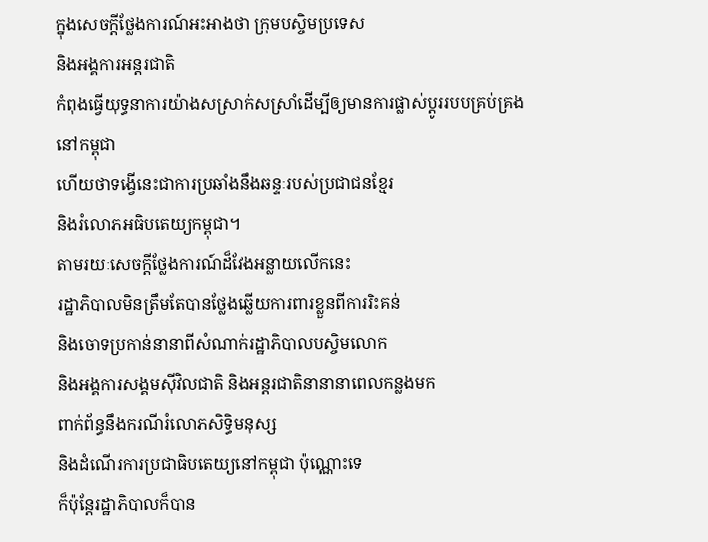ក្នុងសេចក្តីថ្លែងការណ៍អះអាងថា ក្រុមបស្ចិមប្រទេស
និងអង្គការអន្តរជាតិ
កំពុងធ្វើយុទ្ធនាការយ៉ាងសស្រាក់សស្រាំដើម្បីឲ្យមានការផ្លាស់ប្ដូររបបគ្រប់គ្រងនៅកម្ពុជា
ហើយថាទង្វើនេះជាការប្រឆាំងនឹងឆន្ទៈរបស់ប្រជាជនខ្មែរ
និងរំលោភអធិបតេយ្យកម្ពុជា។
តាមរយៈសេចក្តីថ្លែងការណ៍ដ៏វែងអន្លាយលើកនេះ
រដ្ឋាភិបាលមិនត្រឹមតែបានថ្លែងឆ្លើយការពារខ្លួនពីការរិះគន់
និងចោទប្រកាន់នានាពីសំណាក់រដ្ឋាភិបាលបស្ចិមលោក
និងអង្គការសង្គមស៊ីវិលជាតិ និងអន្តរជាតិនានានាពេលកន្លងមក
ពាក់ព័ន្ធនឹងករណីរំលោភសិទ្ធិមនុស្ស
និងដំណើរការប្រជាធិបតេយ្យនៅកម្ពុជា ប៉ុណ្ណោះទេ
ក៏ប៉ុន្តែរដ្ឋាភិបាលក៏បាន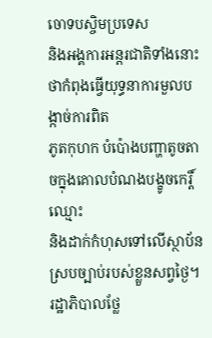ចោទបស្ចិមប្រទេស
និងអង្គការអន្តរជាតិទាំងនោះ ថាកំពុងធ្វើយុទ្ធនាការមួលបង្កាច់ការពិត
ភូតកុហក បំប៉ោងបញ្ហាតូចតាចក្នុងគោលបំណងបង្ខូចកេរ្តិ៍ឈ្មោះ
និងដាក់កំហុសទៅលើស្ថាប័នស្របច្បាប់របស់ខ្លួនសព្វថ្ងៃ។
រដ្ឋាភិបាលថ្លែ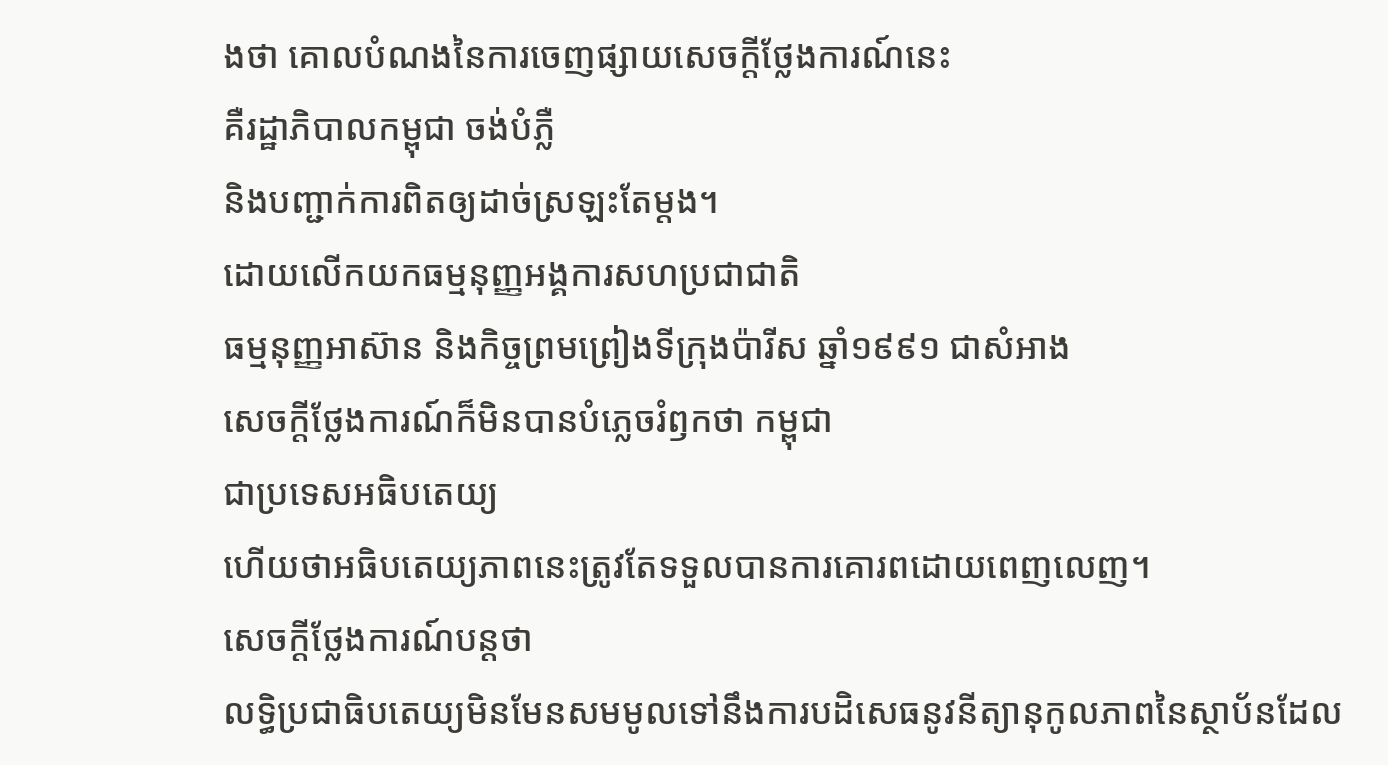ងថា គោលបំណងនៃការចេញផ្សាយសេចក្តីថ្លែងការណ៍នេះ
គឺរដ្ឋាភិបាលកម្ពុជា ចង់បំភ្លឺ
និងបញ្ជាក់ការពិតឲ្យដាច់ស្រឡះតែម្តង។
ដោយលើកយកធម្មនុញ្ញអង្គការសហប្រជាជាតិ
ធម្មនុញ្ញអាស៊ាន និងកិច្ចព្រមព្រៀងទីក្រុងប៉ារីស ឆ្នាំ១៩៩១ ជាសំអាង
សេចក្តីថ្លែងការណ៍ក៏មិនបានបំភ្លេចរំឭកថា កម្ពុជា
ជាប្រទេសអធិបតេយ្យ
ហើយថាអធិបតេយ្យភាពនេះត្រូវតែទទួលបានការគោរពដោយពេញលេញ។
សេចក្តីថ្លែងការណ៍បន្តថា
លទ្ធិប្រជាធិបតេយ្យមិនមែនសមមូលទៅនឹងការបដិសេធនូវនីត្យានុកូលភាពនៃស្ថាប័នដែល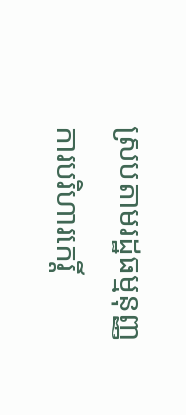ស្របតាមរដ្ឋធម្មនុញ្ញ
ការបរិហារកេរ្តិ៍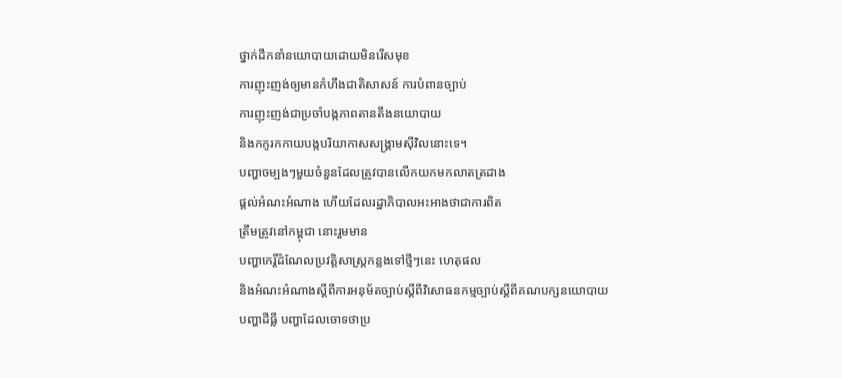ថ្នាក់ដឹកនាំនយោបាយដោយមិនរើសមុខ
ការញុះញង់ឲ្យមានកំហឹងជាតិសាសន៍ ការបំពានច្បាប់
ការញុះញង់ជាប្រចាំបង្កភាពតានតឹងនយោបាយ
និងកកូរកកាយបង្កបរិយាកាសសង្គ្រាមស៊ីវិលនោះទេ។
បញ្ហាចម្បងៗមួយចំនួនដែលត្រូវបានលើកយកមកលាតត្រដាង
ផ្តល់អំណះអំណាង ហើយដែលរដ្ឋាភិបាលអះអាងថាជាការពិត
ត្រឹមត្រូវនៅកម្ពុជា នោះរួមមាន
បញ្ហាកេរ្តិ៍ដំណែលប្រវត្តិសាស្ត្រកន្លងទៅថ្មីៗនេះ ហេតុផល
និងអំណះអំណាងស្ដីពីការអនុម័តច្បាប់ស្ដីពីវិសោធនកម្មច្បាប់ស្ដីពីគណបក្សនយោបាយ
បញ្ហាដីធ្លី បញ្ហាដែលចោទថាប្រ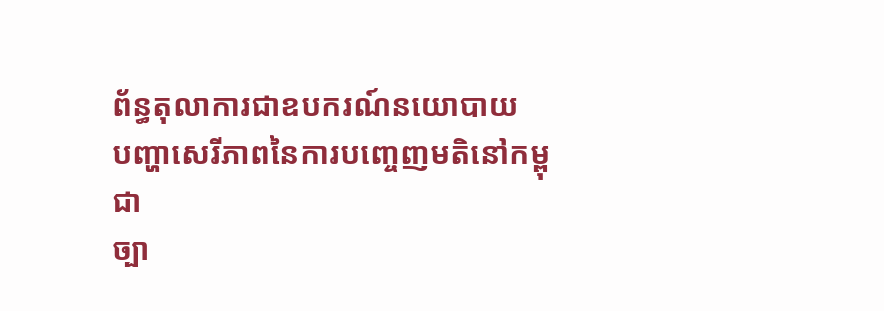ព័ន្ធតុលាការជាឧបករណ៍នយោបាយ
បញ្ហាសេរីភាពនៃការបញ្ចេញមតិនៅកម្ពុជា
ច្បា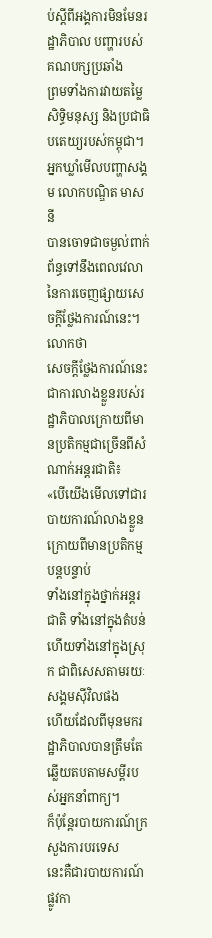ប់ស្ដីពីអង្គការមិនមែនរដ្ឋាភិបាល បញ្ហារបស់គណបក្សប្រឆាំង
ព្រមទាំងការវាយតម្លៃសិទ្ធិមនុស្ស និងប្រជាធិបតេយ្យរបស់កម្ពុជា។
អ្នកឃ្លាំមើលបញ្ហាសង្គម លោកបណ្ឌិត មាស នី
បានចោទជាចម្ងល់ពាក់ព័ន្ធទៅនឹងពេលវេលានៃការចេញផ្សាយសេចក្តីថ្លែងការណ៍នេះ។
លោកថា
សេចក្តីថ្លែងការណ៍នេះជាការលាងខ្លួនរបស់រដ្ឋាភិបាលក្រោយពីមានប្រតិកម្មជាច្រើនពីសំណាក់អន្តរជាតិ៖
«បើយើងមើលទៅជារបាយការណ៍លាងខ្លួនក្រោយពីមានប្រតិកម្មបន្តបន្ទាប់
ទាំងនៅក្នុងថ្នាក់អន្តរជាតិ ទាំងនៅក្នុងតំបន់
ហើយទាំងនៅក្នុងស្រុក ជាពិសេសតាមរយៈសង្គមស៊ីវិលផង
ហើយដែលពីមុនមករដ្ឋាភិបាលបានត្រឹមតែឆ្លើយតបតាមសម្ដីរបស់អ្នកនាំពាក្យ។
ក៏ប៉ុន្តែរបាយការណ៍ក្រសួងការបរទេស
នេះគឺជារបាយការណ៍ផ្លូវកា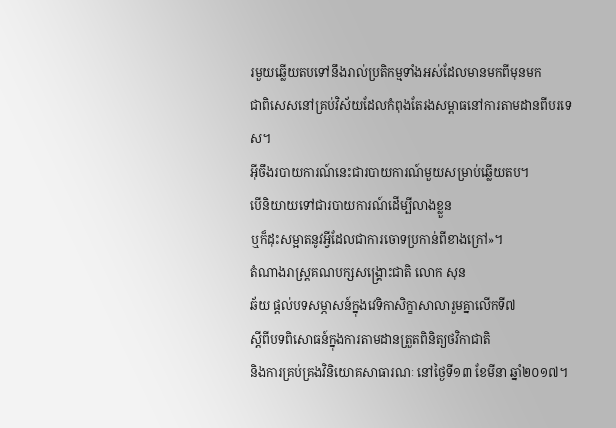រមួយឆ្លើយតបទៅនឹងរាល់ប្រតិកម្មទាំងអស់ដែលមានមកពីមុនមក
ជាពិសេសនៅគ្រប់វិស័យដែលកំពុងតែរងសម្ពាធនៅការតាមដានពីបរទេស។
អ៊ីចឹងរបាយការណ៍នេះជារបាយការណ៍មួយសម្រាប់ឆ្លើយតប។
បើនិយាយទៅជារបាយការណ៍ដើម្បីលាងខ្លួន
ឬក៏ដុះសម្អាតនូវអ្វីដែលជាការចោទប្រកាន់ពីខាងក្រៅ»។
តំណាងរាស្ត្រគណបក្សសង្គ្រោះជាតិ លោក សុន
ឆ័យ ផ្ដល់បទសម្ភាសន៍ក្នុងវេទិកាសិក្ខាសាលារួមគ្នាលើកទី៧
ស្ដីពីបទពិសោធន៍ក្នុងការតាមដានត្រួតពិនិត្យថវិកាជាតិ
និងការគ្រប់គ្រងវិនិយោគសាធារណៈ នៅថ្ងៃទី១៣ ខែមីនា ឆ្នាំ២០១៧។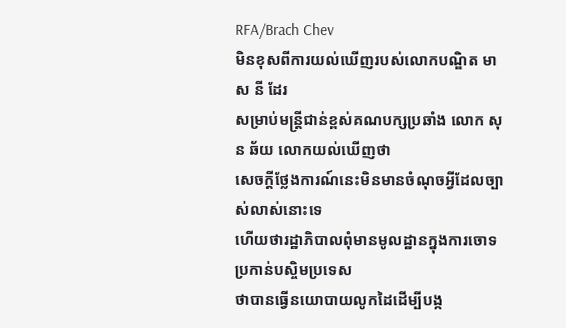RFA/Brach Chev
មិនខុសពីការយល់ឃើញរបស់លោកបណ្ឌិត មាស នី ដែរ
សម្រាប់មន្ត្រីជាន់ខ្ពស់គណបក្សប្រឆាំង លោក សុន ឆ័យ លោកយល់ឃើញថា
សេចក្តីថ្លែងការណ៍នេះមិនមានចំណុចអ្វីដែលច្បាស់លាស់នោះទេ
ហើយថារដ្ឋាភិបាលពុំមានមូលដ្ឋានក្នុងការចោទប្រកាន់បស្ចិមប្រទេស
ថាបានធ្វើនយោបាយលូកដៃដើម្បីបង្ក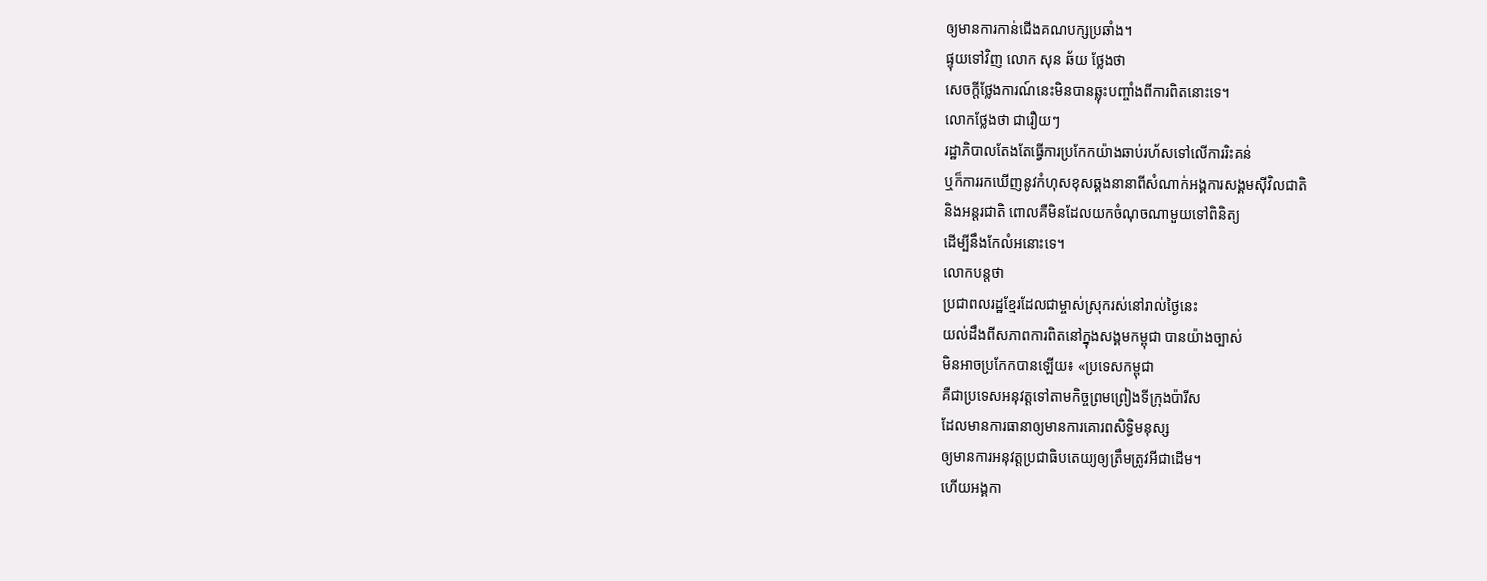ឲ្យមានការកាន់ជើងគណបក្សប្រឆាំង។
ផ្ទុយទៅវិញ លោក សុន ឆ័យ ថ្លែងថា
សេចក្តីថ្លែងការណ៍នេះមិនបានឆ្លុះបញ្ចាំងពីការពិតនោះទេ។
លោកថ្លែងថា ជារឿយៗ
រដ្ឋាភិបាលតែងតែធ្វើការប្រកែកយ៉ាងឆាប់រហ័សទៅលើការរិះគន់
ឬក៏ការរកឃើញនូវកំហុសខុសឆ្គងនានាពីសំណាក់អង្គការសង្គមស៊ីវិលជាតិ
និងអន្តរជាតិ ពោលគឺមិនដែលយកចំណុចណាមួយទៅពិនិត្យ
ដើម្បីនឹងកែលំអនោះទេ។
លោកបន្តថា
ប្រជាពលរដ្ឋខ្មែរដែលជាម្ចាស់ស្រុករស់នៅរាល់ថ្ងៃនេះ
យល់ដឹងពីសភាពការពិតនៅក្នុងសង្គមកម្ពុជា បានយ៉ាងច្បាស់
មិនអាចប្រកែកបានឡើយ៖ «ប្រទេសកម្ពុជា
គឺជាប្រទេសអនុវត្តទៅតាមកិច្ចព្រមព្រៀងទីក្រុងប៉ារីស
ដែលមានការធានាឲ្យមានការគោរពសិទ្ធិមនុស្ស
ឲ្យមានការអនុវត្តប្រជាធិបតេយ្យឲ្យត្រឹមត្រូវអីជាដើម។
ហើយអង្គកា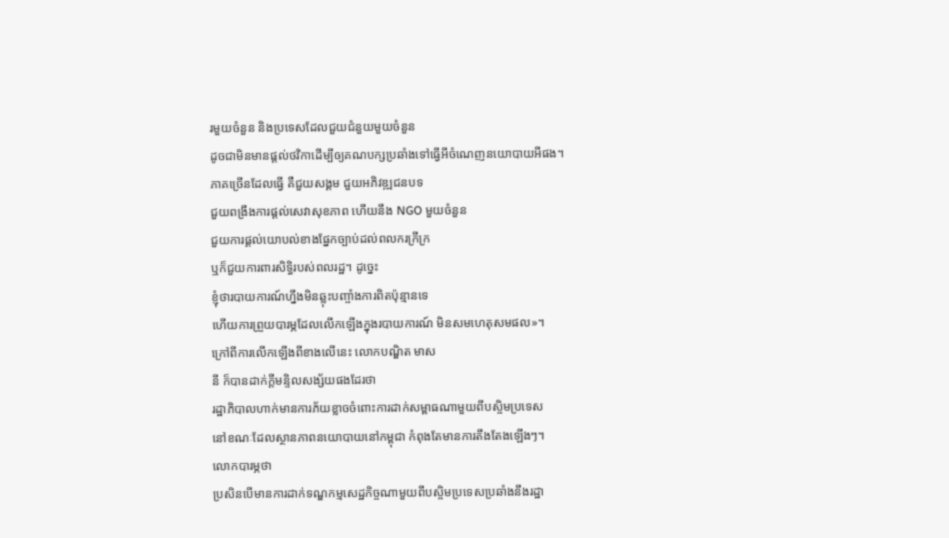រមួយចំនួន និងប្រទេសដែលជួយជំនួយមួយចំនួន
ដូចជាមិនមានផ្តល់ថវិកាដើម្បីឲ្យគណបក្សប្រឆាំងទៅធ្វើអីចំណេញនយោបាយអីផង។
ភាគច្រើនដែលធ្វើ គឺជួយសង្គម ជួយអភិវឌ្ឍជនបទ
ជួយពង្រឹងការផ្តល់សេវាសុខភាព ហើយនឹង NGO មួយចំនួន
ជួយការផ្តល់យោបល់ខាងផ្នែកច្បាប់ដល់ពលករក្រីក្រ
ឬក៏ជួយការពារសិទ្ធិរបស់ពលរដ្ឋ។ ដូច្នេះ
ខ្ញុំថារបាយការណ៍ហ្នឹងមិនឆ្លុះបញ្ចាំងការពិតប៉ុន្មានទេ
ហើយការព្រួយបារម្ភដែលលើកឡើងក្នុងរបាយការណ៍ មិនសមហេតុសមផល»។
ក្រៅពីការលើកឡើងពីខាងលើនេះ លោកបណ្ឌិត មាស
នី ក៏បានដាក់ក្តីមន្ទិលសង្ស័យផងដែរថា
រដ្ឋាភិបាលហាក់មានការភ័យខ្លាចចំពោះការដាក់សម្ពាធណាមួយពីបស្ចិមប្រទេស
នៅខណៈដែលស្ថានភាពនយោបាយនៅកម្ពុជា កំពុងតែមានការតឹងតែងឡើងៗ។
លោកបារម្ភថា
ប្រសិនបើមានការដាក់ទណ្ឌកម្មសេដ្ឋកិច្ចណាមួយពីបស្ចិមប្រទេសប្រឆាំងនឹងរដ្ឋា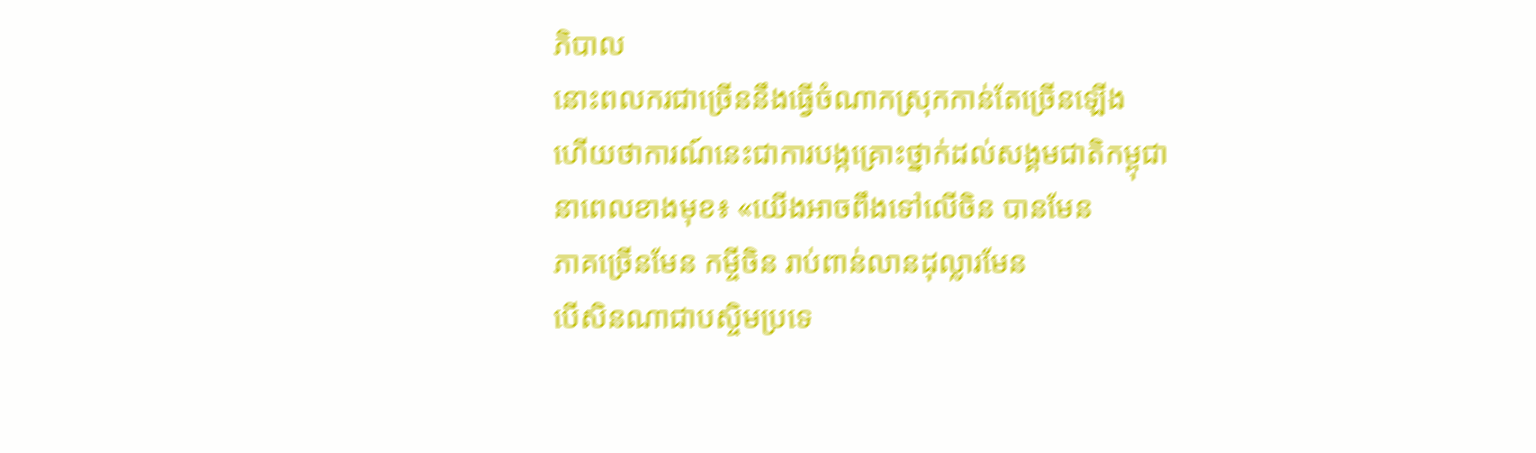ភិបាល
នោះពលករជាច្រើននឹងធ្វើចំណាកស្រុកកាន់តែច្រើនឡើង
ហើយថាការណ៍នេះជាការបង្កគ្រោះថ្នាក់ដល់សង្គមជាតិកម្ពុជា
នាពេលខាងមុខ៖ «យើងអាចពឹងទៅលើចិន បានមែន
ភាគច្រើនមែន កម្ចីចិន រាប់ពាន់លានដុល្លារមែន
បើសិនណាជាបស្ចិមប្រទេ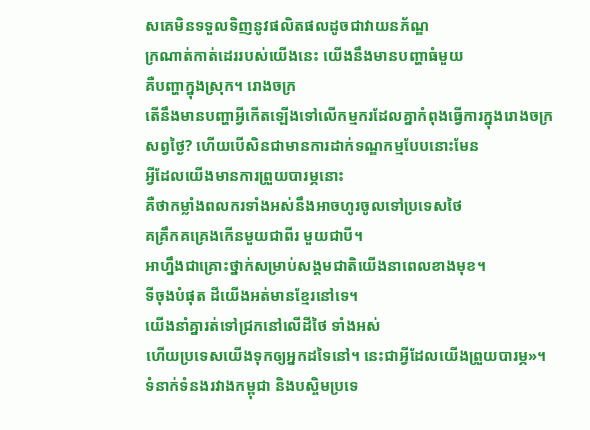សគេមិនទទួលទិញនូវផលិតផលដូចជាវាយនភ័ណ្ឌ
ក្រណាត់កាត់ដេររបស់យើងនេះ យើងនឹងមានបញ្ហាធំមួយ
គឺបញ្ហាក្នុងស្រុក។ រោងចក្រ
តើនឹងមានបញ្ហាអ្វីកើតឡើងទៅលើកម្មករដែលគ្នាកំពុងធ្វើការក្នុងរោងចក្រសព្វថ្ងៃ? ហើយបើសិនជាមានការដាក់ទណ្ឌកម្មបែបនោះមែន
អ្វីដែលយើងមានការព្រួយបារម្ភនោះ
គឺថាកម្លាំងពលករទាំងអស់នឹងអាចហូរចូលទៅប្រទេសថៃ
គគ្រឹកគគ្រេងកើនមួយជាពីរ មួយជាបី។
អាហ្នឹងជាគ្រោះថ្នាក់សម្រាប់សង្គមជាតិយើងនាពេលខាងមុខ។
ទីចុងបំផុត ដីយើងអត់មានខ្មែរនៅទេ។
យើងនាំគ្នារត់ទៅជ្រកនៅលើដីថៃ ទាំងអស់
ហើយប្រទេសយើងទុកឲ្យអ្នកដទៃនៅ។ នេះជាអ្វីដែលយើងព្រួយបារម្ភ»។
ទំនាក់ទំនងរវាងកម្ពុជា និងបស្ចិមប្រទេ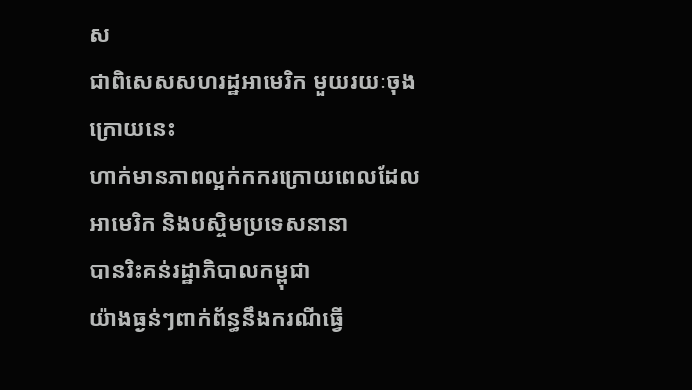ស
ជាពិសេសសហរដ្ឋអាមេរិក មួយរយៈចុងក្រោយនេះ
ហាក់មានភាពល្អក់កករក្រោយពេលដែលអាមេរិក និងបស្ចិមប្រទេសនានា
បានរិះគន់រដ្ឋាភិបាលកម្ពុជា
យ៉ាងធ្ងន់ៗពាក់ព័ន្ធនឹងករណីធ្វើ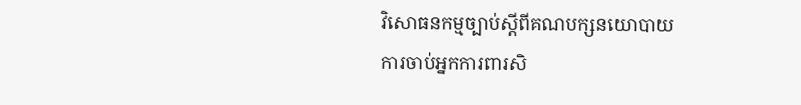វិសោធនកម្មច្បាប់ស្ដីពីគណបក្សនយោបាយ
ការចាប់អ្នកការពារសិ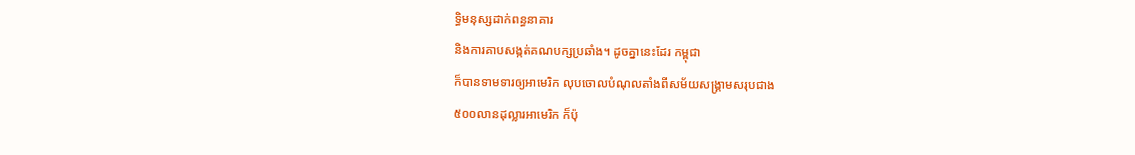ទ្ធិមនុស្សដាក់ពន្ធនាគារ
និងការគាបសង្កត់គណបក្សប្រឆាំង។ ដូចគ្នានេះដែរ កម្ពុជា
ក៏បានទាមទារឲ្យអាមេរិក លុបចោលបំណុលតាំងពីសម័យសង្គ្រាមសរុបជាង
៥០០លានដុល្លារអាមេរិក ក៏ប៉ុ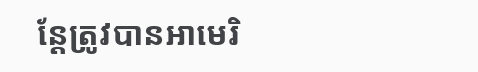ន្តែត្រូវបានអាមេរិ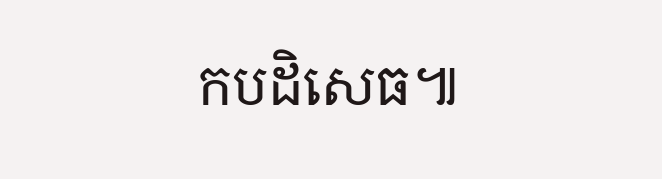កបដិសេធ៕